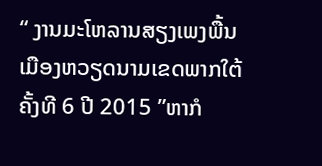“ ງານມະໂຫລານສຽງເພງພື້ນເມືອງຫວຽດນາມເຂດພາກໃຕ້ຄັ້ງທີ 6 ປີ 2015 ”ຫາກໍ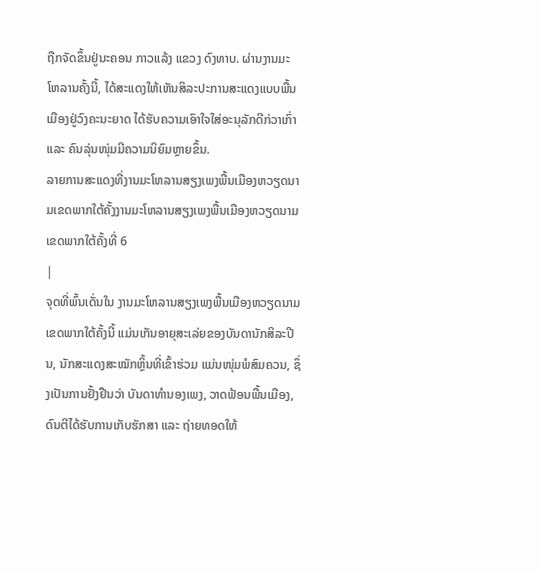ຖືກຈັດຂຶ້ນຢູ່ນະຄອນ ກາວແລ້ງ ແຂວງ ດົງທາບ. ຜ່ານງານມະໂຫລານຄັ້ງນີ້, ໄດ້ສະແດງໃຫ້ເຫັນສິລະປະການສະແດງແບບພື້ນເມືອງຢູ່ວົງຄະນະຍາດ ໄດ້ຮັບຄວາມເອົາໃຈໃສ່ອະນຸລັກດີກ່ວາເກົ່າ ແລະ ຄົນລຸ່ນໜຸ່ມມີຄວາມນິຍົມຫຼາຍຂຶ້ນ.
ລາຍການສະແດງທີ່ງານມະໂຫລານສຽງເພງພື້ນເມືອງຫວຽດນາມເຂດພາກໃຕ້ຄັ້ງງານມະໂຫລານສຽງເພງພື້ນເມືອງຫວຽດນາມເຂດພາກໃຕ້ຄັ້ງທີ່ 6
|
ຈຸດທີ່ພົ້ນເດັ່ນໃນ ງານມະໂຫລານສຽງເພງພື້ນເມືອງຫວຽດນາມເຂດພາກໃຕ້ຄັ້ງນີ້ ແມ່ນເກັນອາຍຸສະເລ່ຍຂອງບັນດານັກສິລະປີນ, ນັກສະແດງສະໝັກຫຼິ້ນທີ່ເຂົ້າຮ່ວມ ແມ່ນໜຸ່ມພໍສົມຄວນ, ຊຶ່ງເປັນການຢັ້ງຢືນວ່າ ບັນດາທຳນອງເພງ, ວາດຟ້ອນພື້ນເມືອງ, ດົນຕີໄດ້ຮັບການເກັບຮັກສາ ແລະ ຖ່າຍທອດໃຫ້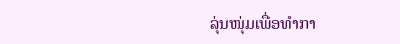ລຸ່ນໜຸ່ມເພື່ອທຳກາ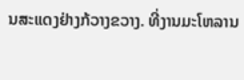ນສະແດງຢ່າງກ້ວາງຂວາງ. ທີ່ງານມະໂຫລານ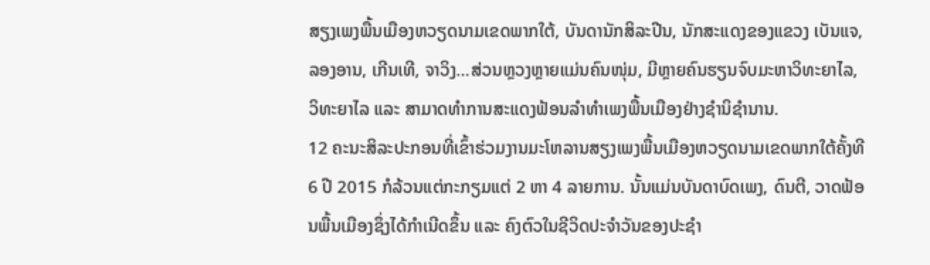ສຽງເພງພື້ນເມືອງຫວຽດນາມເຂດພາກໃຕ້, ບັນດານັກສິລະປີນ, ນັກສະແດງຂອງແຂວງ ເບັນແຈ, ລອງອານ, ເກີນເທີ, ຈາວິງ…ສ່ວນຫຼວງຫຼາຍແມ່ນຄົນໜຸ່ມ, ມີຫຼາຍຄົນຮຽນຈົບມະຫາວິທະຍາໄລ, ວິທະຍາໄລ ແລະ ສາມາດທຳການສະແດງຟ້ອນລຳທຳເພງພື້ນເມືອງຢ່າງຊຳນິຊຳນານ.
12 ຄະນະສິລະປະກອນທີ່ເຂົ້າຮ່ວມງານມະໂຫລານສຽງເພງພື້ນເມືອງຫວຽດນາມເຂດພາກໃຕ້ຄັ້ງທີ 6 ປີ 2015 ກໍລ້ວນແຕ່ກະກຽມແຕ່ 2 ຫາ 4 ລາຍການ. ນັ້ນແມ່ນບັນດາບົດເພງ, ດົນຕີ, ວາດຟ້ອນພື້ນເມືອງຊຶ່ງໄດ້ກຳເນີດຂຶ້ນ ແລະ ຄົງຕົວໃນຊີວິດປະຈຳວັນຂອງປະຊຳ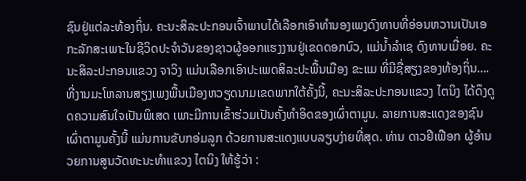ຊົນຢູ່ແຕ່ລະທ້ອງຖິ່ນ. ຄະນະສິລະປະກອນເຈົ້າພາບໄດ້ເລືອກເອົາທຳນອງເພງດົງທາບທີ່ອ່ອນຫວານເປັນເອກະລັກສະເພາະໃນຊີວິດປະຈຳວັນຂອງຊາວຜູ້ອອກແຮງງານຢູ່ເຂດດອກບົວ, ແມ່ນ້ຳລຳເຊ ດົງທາບເມື່ອຍ. ຄະນະສິລະປະກອນແຂວງ ຈາວິງ ແມ່ນເລືອກເອົາປະເພດສິລະປະພື້ນເມືອງ ຂະແມ ທີ່ມີຊື່ສຽງຂອງທ້ອງຖິ່ນ….
ທີ່ງານມະໂຫລານສຽງເພງພື້ນເມືອງຫວຽດນາມເຂດພາກໃຕ້ຄັ້ງນີ້, ຄະນະສິລະປະກອນແຂວງ ໄຕນິງ ໄດ້ດຶງດູດຄວາມສົນໃຈເປັນພິເສດ ເພາະມີການເຂົ້າຮ່ວມເປັນຄັ້ງທຳອິດຂອງເຜົ່າຕາມູນ. ລາຍການສະແດງຂອງຊົນເຜົ່າຕາມູນຄັ້ງນີ້ ແມ່ນການຂັບກອ່ມລູກ ດ້ວຍການສະແດງແບບລຽບງ່າຍທີ່ສຸດ. ທ່ານ ດາວຢີເຟືອກ ຜູ້ອຳນວຍການສູນວັດທະນະທຳແຂວງ ໄຕນິງ ໃຫ້ຮູ້ວ່າ :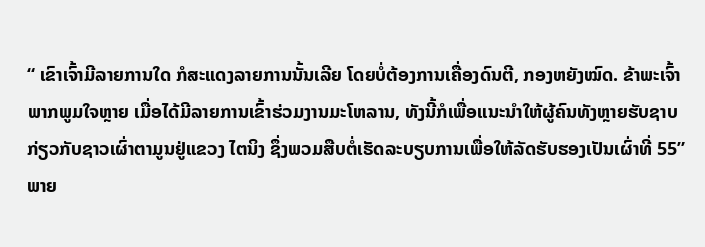“ ເຂົາເຈົ້າມີລາຍການໃດ ກໍສະແດງລາຍການນັ້ນເລີຍ ໂດຍບໍ່ຕ້ອງການເຄື່ອງດົນຕີ, ກອງຫຍັງໝົດ. ຂ້າພະເຈົ້າພາກພູມໃຈຫຼາຍ ເມື່ອໄດ້ມີລາຍການເຂົ້າຮ່ວມງານມະໂຫລານ, ທັງນີ້ກໍເພື່ອແນະນຳໃຫ້ຜູ້ຄົນທັງຫຼາຍຮັບຊາບກ່ຽວກັບຊາວເຜົ່າຕາມູນຢູ່ແຂວງ ໄຕນິງ ຊຶ່ງພວມສືບຕໍ່ເຮັດລະບຽບການເພື່ອໃຫ້ລັດຮັບຮອງເປັນເຜົ່າທີ່ 55”
ພາຍ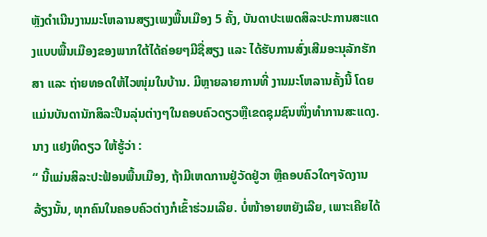ຫຼັງດຳເນີນງານມະໂຫລານສຽງເພງພື້ນເມືອງ 5 ຄັ້ງ, ບັນດາປະເພດສິລະປະການສະແດງແບບພື້ນເມືອງຂອງພາກໃຕ້ໄດ້ຄ່ອຍໆມີຊື່ສຽງ ແລະ ໄດ້ຮັບການສົ່ງເສີມອະນຸລັກຮັກສາ ແລະ ຖ່າຍທອດໃຫ້ໄວໜຸ່ມໃນບ້ານ. ມີຫຼາຍລາຍການທີ່ ງານມະໂຫລານຄັ້ງນີ້ ໂດຍແມ່ນບັນດານັກສິລະປີນລຸ່ນຕ່າງໆໃນຄອບຄົວດຽວຫຼືເຂດຊຸມຊົນໜຶ່ງທຳການສະແດງ. ນາງ ແຢງທິດຽວ ໃຫ້ຮູ້ວ່າ :
“ ນີ້ແມ່ນສິລະປະຟ້ອນພື້ນເມືອງ, ຖ້າມີເຫດການຢູ່ວັດຢູ່ວາ ຫຼືຄອບຄົວໃດໆຈັດງານລ້ຽງນັ້ນ, ທຸກຄົນໃນຄອບຄົວຕ່າງກໍເຂົ້າຮ່ວມເລີຍ. ບໍ່ໜ້າອາຍຫຍັງເລີຍ, ເພາະເຄີຍໄດ້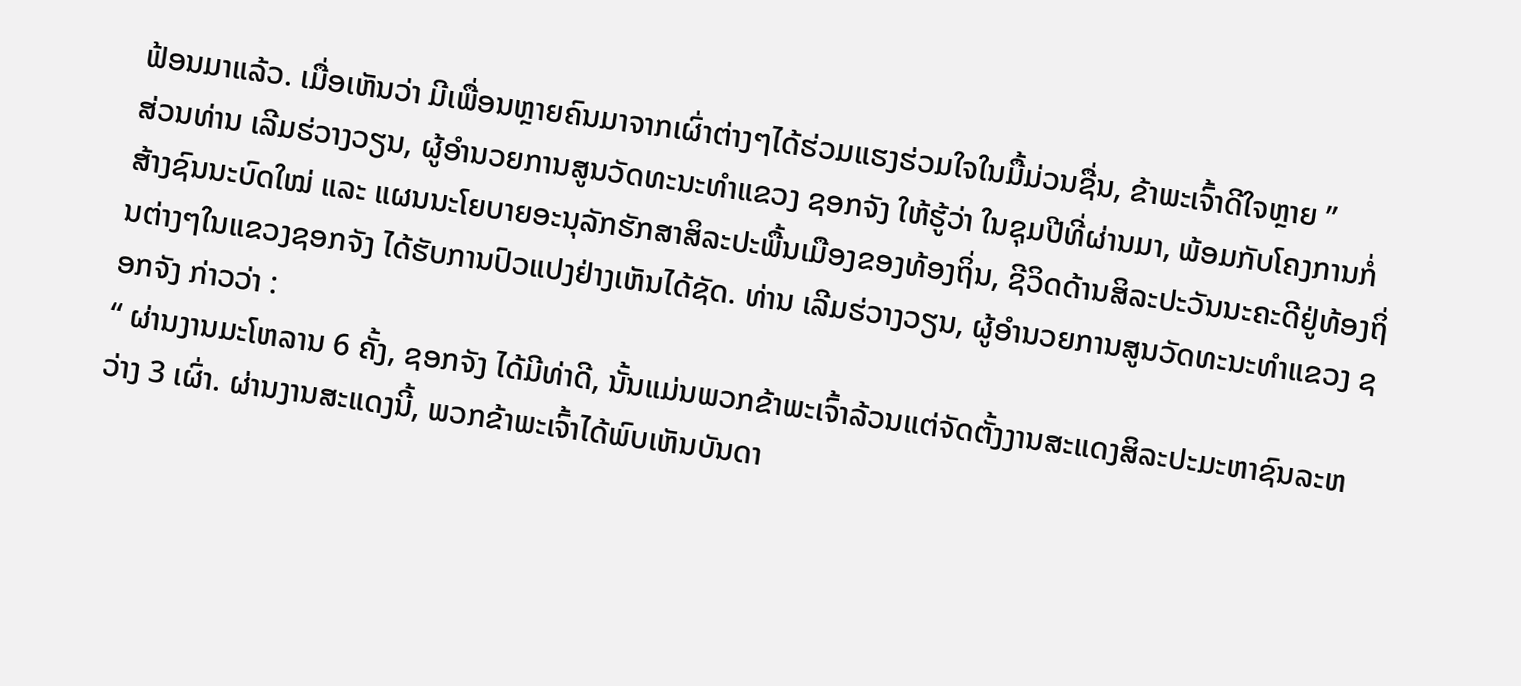ຟ້ອນມາແລ້ວ. ເມື່ອເຫັນວ່າ ມີເພື່ອນຫຼາຍຄົນມາຈາກເຜົ່າຕ່າງໆໄດ້ຮ່ວມແຮງຮ່ວມໃຈໃນມື້ມ່ວນຊື່ນ, ຂ້າພະເຈົ້າດີໃຈຫຼາຍ ”
ສ່ວນທ່ານ ເລີມຮ່ວາງວຽນ, ຜູ້ອຳນວຍການສູນວັດທະນະທຳແຂວງ ຊອກຈັງ ໃຫ້ຮູ້ວ່າ ໃນຊຸມປີທີ່ຜ່ານມາ, ພ້ອມກັບໂຄງການກໍ່ສ້າງຊົນນະບົດໃໝ່ ແລະ ແຜນນະໂຍບາຍອະນຸລັກຮັກສາສິລະປະພື້ນເມືອງຂອງທ້ອງຖິ່ນ, ຊີວິດດ້ານສິລະປະວັນນະຄະດີຢູ່ທ້ອງຖິ່ນຕ່າງໆໃນແຂວງຊອກຈັງ ໄດ້ຮັບການປົວແປງຢ່າງເຫັນໄດ້ຊັດ. ທ່ານ ເລີມຮ່ວາງວຽນ, ຜູ້ອຳນວຍການສູນວັດທະນະທຳແຂວງ ຊອກຈັງ ກ່າວວ່າ :
“ ຜ່ານງານມະໂຫລານ 6 ຄັ້ງ, ຊອກຈັງ ໄດ້ມີທ່າດີ, ນັ້ນແມ່ນພວກຂ້າພະເຈົ້າລ້ວນແຕ່ຈັດຕັ້ງງານສະແດງສິລະປະມະຫາຊົນລະຫວ່າງ 3 ເຜົ່າ. ຜ່ານງານສະແດງນີ້, ພວກຂ້າພະເຈົ້າໄດ້ພົບເຫັນບັນດາ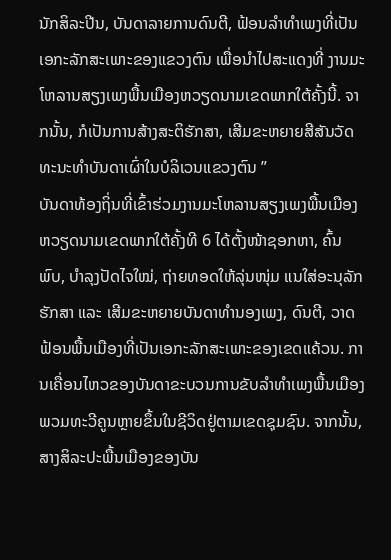ນັກສິລະປີນ, ບັນດາລາຍການດົນຕີ, ຟ້ອນລຳທຳເພງທີ່ເປັນເອກະລັກສະເພາະຂອງແຂວງຕົນ ເພື່ອນຳໄປສະແດງທີ່ ງານມະໂຫລານສຽງເພງພື້ນເມືອງຫວຽດນາມເຂດພາກໃຕ້ຄັ້ງນີ້. ຈາກນັ້ນ, ກໍເປັນການສ້າງສະຕິຮັກສາ, ເສີມຂະຫຍາຍສີສັນວັດທະນະທຳບັນດາເຜົ່າໃນບໍລິເວນແຂວງຕົນ ”
ບັນດາທ້ອງຖິ່ນທີ່ເຂົ້າຮ່ວມງານມະໂຫລານສຽງເພງພື້ນເມືອງຫວຽດນາມເຂດພາກໃຕ້ຄັ້ງທີ 6 ໄດ້ຕັ້ງໜ້າຊອກຫາ, ຄົ້ນພົບ, ບຳລຸງປັດໄຈໃໝ່, ຖ່າຍທອດໃຫ້ລຸ່ນໜຸ່ມ ແນໃສ່ອະນຸລັກຮັກສາ ແລະ ເສີມຂະຫຍາຍບັນດາທຳນອງເພງ, ດົນຕີ, ວາດຟ້ອນພື້ນເມືອງທີ່ເປັນເອກະລັກສະເພາະຂອງເຂດແຄ້ວນ. ການເຄື່ອນໄຫວຂອງບັນດາຂະບວນການຂັບລຳທຳເພງພື້ນເມືອງພວມທະວີຄູນຫຼາຍຂຶ້ນໃນຊີວິດຢູ່ຕາມເຂດຊຸມຊົນ. ຈາກນັ້ນ, ສາງສິລະປະພື້ນເມືອງຂອງບັນ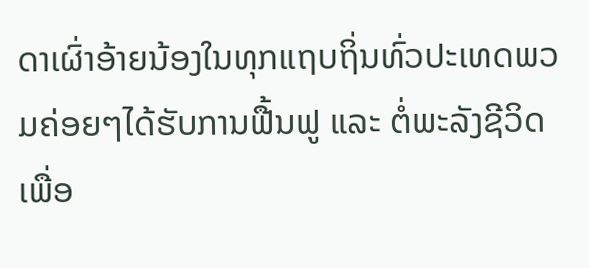ດາເຜົ່າອ້າຍນ້ອງໃນທຸກແຖບຖິ່ນທົ່ວປະເທດພວມຄ່ອຍໆໄດ້ຮັບການຟື້ນຟູ ແລະ ຕໍ່ພະລັງຊີວິດເພື່ອ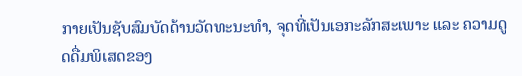ກາຍເປັນຊັບສົມບັດດ້ານວັດທະນະທຳ, ຈຸດທີ່ເປັນເອກະລັກສະເພາະ ແລະ ຄວາມດູດດື່ມພິເສດຂອງ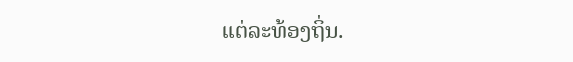ແຕ່ລະທ້ອງຖິ່ນ.